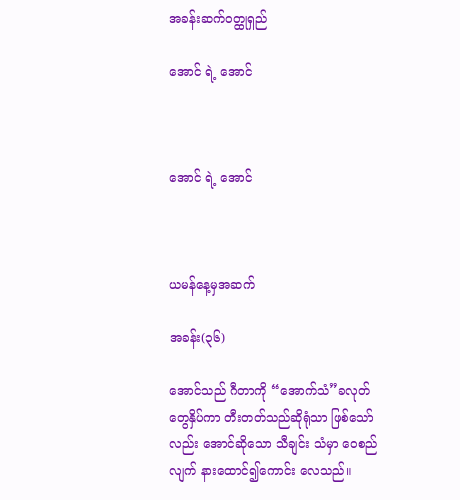အခန်းဆက်ဝတ္ထုရှည်

အောင် ရဲ့ အောင်



အောင် ရဲ့ အောင်



ယမန်နေ့မှအဆက်

အခန်း(၃၆)

အောင်သည် ဂီတာကို “အောက်သံ”ခလုတ်တွေနှိပ်ကာ တီးတတ်သည်ဆိုရုံသာ ဖြစ်သော်လည်း အောင်ဆိုသော သီချင်း သံမှာ ဝေစည်လျက် နားထောင်၍ကောင်း လေသည်။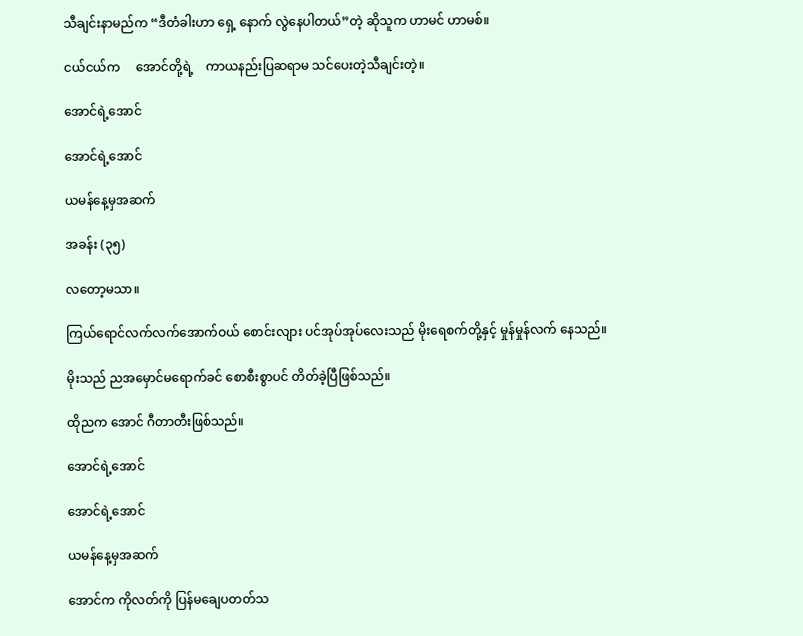သီချင်းနာမည်က “ဒီတံခါးဟာ ရှေ့ နောက် လွဲနေပါတယ်”တဲ့ ဆိုသူက ဟာမင် ဟာမစ်။

ငယ်ငယ်က     အောင်တို့ရဲ့    ကာယနည်းပြဆရာမ သင်ပေးတဲ့သီချင်းတဲ့။

အောင်ရဲ့အောင်

အောင်ရဲ့အောင်

ယမန်နေ့မှအဆက်

အခန်း (၃၅)

လတော့မသာ။

ကြယ်ရောင်လက်လက်အောက်ဝယ် စောင်းလျား ပင်အုပ်အုပ်လေးသည် မိုးရေစက်တို့နှင့် မှုန်မှုန်လက် နေသည်။

မိုးသည် ညအမှောင်မရောက်ခင် စောစီးစွာပင် တိတ်ခဲ့ပြီဖြစ်သည်။

ထိုညက အောင် ဂီတာတီးဖြစ်သည်။

အောင်ရဲ့အောင်

အောင်ရဲ့အောင်

ယမန်နေ့မှအဆက်

အောင်က ကိုလတ်ကို ပြန်မချေပတတ်သ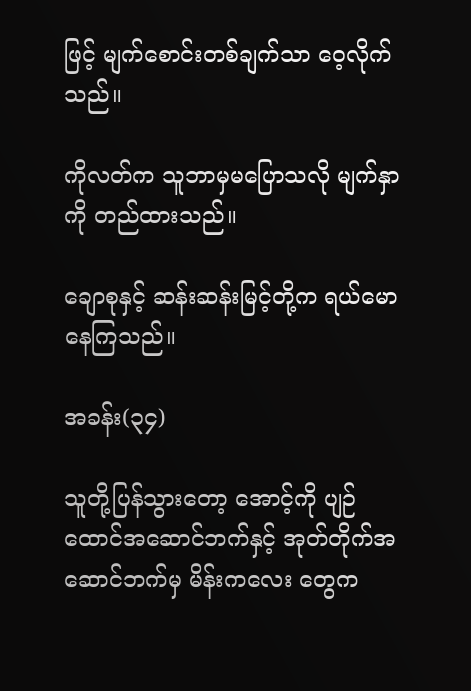ဖြင့် မျက်စောင်းတစ်ချက်သာ ဝေ့လိုက်သည်။

ကိုလတ်က သူဘာမှမပြောသလို မျက်နှာကို တည်ထားသည်။

ချောစုနှင့် ဆန်းဆန်းမြင့်တို့က ရယ်မောနေကြသည်။

အခန်း(၃၄)

သူတို့ပြန်သွားတော့ အောင့်ကို ပျဉ်ထောင်အဆောင်ဘက်နှင့် အုတ်တိုက်အဆောင်ဘက်မှ မိန်းကလေး တွေက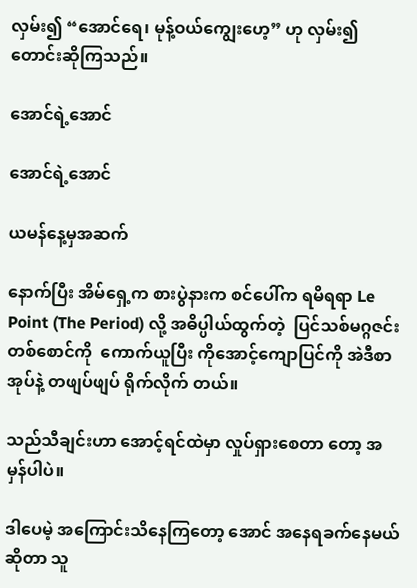လှမ်း၍ “အောင်ရေ၊ မုန့်ဝယ်ကျွေးဟေ့” ဟု လှမ်း၍တောင်းဆိုကြသည်။

အောင်ရဲ့အောင်

အောင်ရဲ့အောင်

ယမန်နေ့မှအဆက်

နောက်ပြီး အိမ်ရှေ့က စားပွဲနားက စင်ပေါ်က ရမိရရာ Le Point (The Period) လို့ အဓိပ္ပါယ်ထွက်တဲ့  ပြင်သစ်မဂ္ဂဇင်းတစ်စောင်ကို  ကောက်ယူပြီး ကိုအောင့်ကျောပြင်ကို အဲဒီစာအုပ်နဲ့ တဖျပ်ဖျပ် ရိုက်လိုက် တယ်။

သည်သီချင်းဟာ အောင့်ရင်ထဲမှာ လှုပ်ရှားစေတာ တော့ အမှန်ပါပဲ။

ဒါပေမဲ့ အကြောင်းသိနေကြတော့ အောင် အနေရခက်နေမယ်ဆိုတာ သူ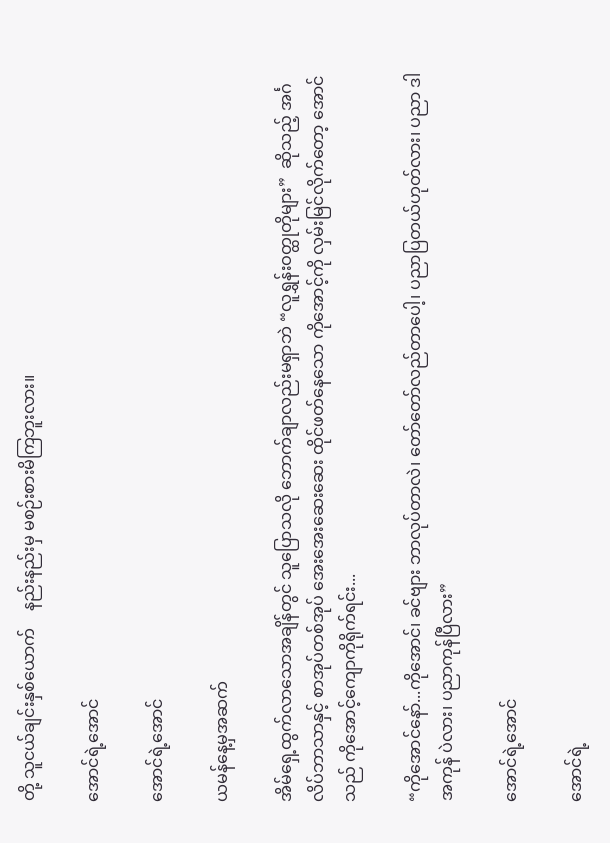တို့ သူငယ်ချင်းနှစ်ယောက်    နည်းနည်းမှ မစဉ်းစားမိကြဘူးလား။

အောင်ရဲ့အောင်

အောင်ရဲ့အောင်

ယမန်နေ့မှအဆက်

အိမ်ရှေ့ထွက်လာသောအချိန်တွင် သူပြောသလို ဘောက်ချာလည်းမရှာဘဲ “လူရွှန်းဝတ္ထုတိုများ”  ဆိုသည့် အင်္ဂလိပ်ဘာသာနှင့် စာအုပ်တစ်အုပ် အေးအေးဆေးဆေး ထိုင်ဖတ်နေသော ကိုအောင့်ကို လှမ်းမြင်လိုက်တော့ အောင်သည် ကိုအောင့်ကျောကိုရိုက်ရင်း...

“ကိုအောင်နော်...ကိုအောင်၊ ခင်ဗျား ဘာလုပ်တာလဲ၊ တော်တော်လည်တာပေါ့၊ ပညာပြတယ်ဟုတ်လား၊ ပညာ ဒါအကုန် ပဲလား၊ ပညာကုန်ပြီလား”

အောင်ရဲ့အောင်

အောင်ရဲ့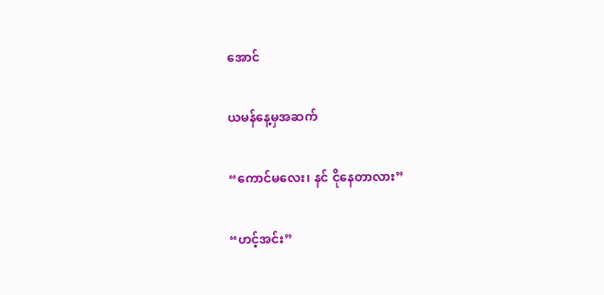အောင်

ယမန်နေ့မှအဆက်

“ကောင်မလေး၊ နင် ငိုနေတာလား”

“ဟင့်အင်း”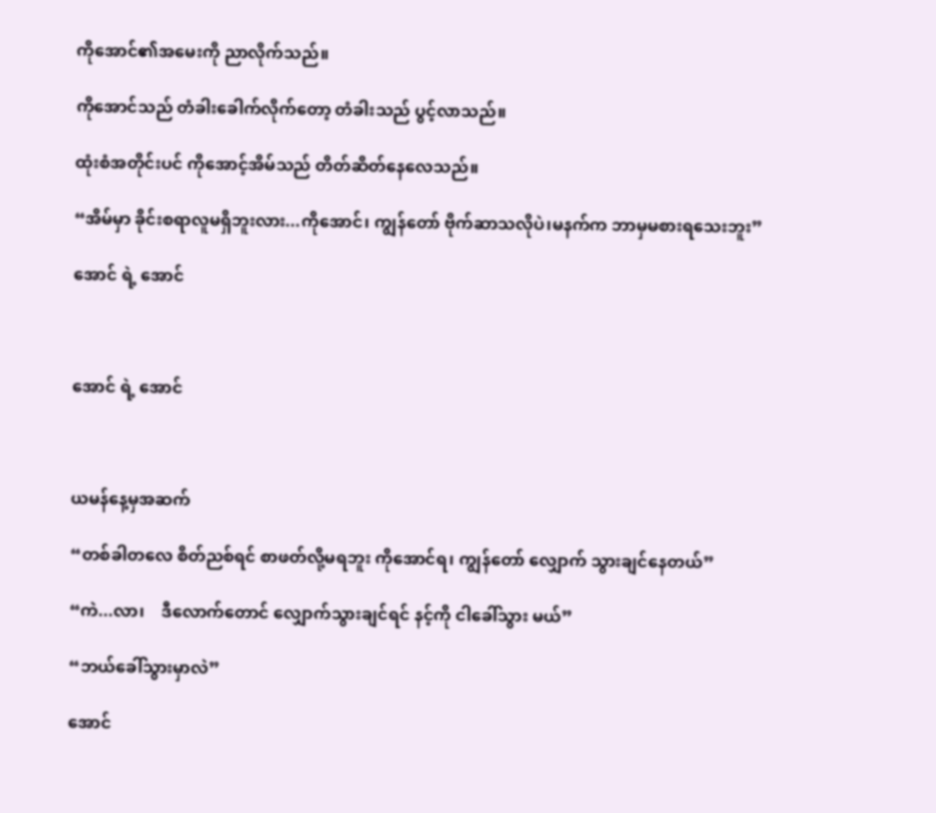ကိုအောင်၏အမေးကို ညာလိုက်သည်။

ကိုအောင်သည် တံခါးခေါက်လိုက်တော့ တံခါးသည် ပွင့်လာသည်။

ထုံးစံအတိုင်းပင် ကိုအောင့်အိမ်သည် တိတ်ဆိတ်နေလေသည်။

“အိမ်မှာ ခိုင်းစရာလူမရှိဘူးလား...ကိုအောင်၊ ကျွန်တော် ဗိုက်ဆာသလိုပဲ၊မနက်က ဘာမှမစားရသေးဘူး”

အောင် ရဲ့ အောင်



အောင် ရဲ့ အောင်



ယမန်နေ့မှအဆက်

“တစ်ခါတလေ စိတ်ညစ်ရင် စာဖတ်လို့မရဘူး ကိုအောင်ရ၊ ကျွန်တော် လျှောက် သွားချင်နေတယ်”

“ကဲ...လာ၊    ဒီလောက်တောင် လျှောက်သွားချင်ရင် နင့်ကို ငါခေါ်သွား မယ်”

“ဘယ်ခေါ်သွားမှာလဲ”

အောင်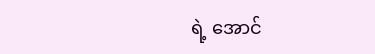ရဲ့ အောင်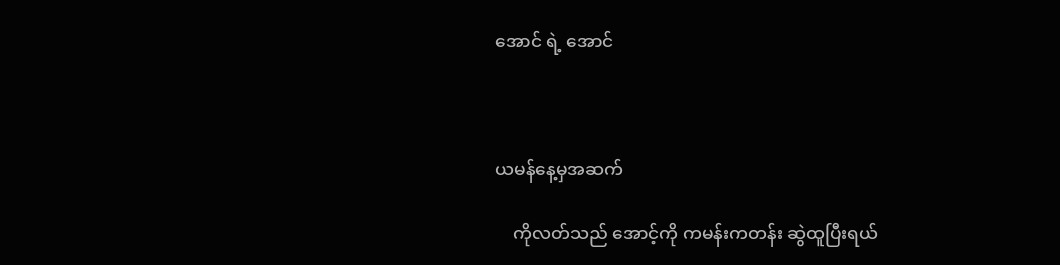အောင် ရဲ့ အောင်



ယမန်နေ့မှအဆက်

    ကိုလတ်သည် အောင့်ကို ကမန်းကတန်း ဆွဲထူပြီးရယ်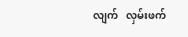လျက်   လှမ်းဖက်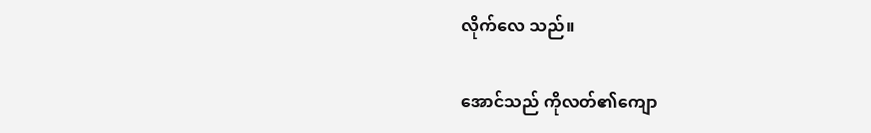လိုက်လေ သည်။

အောင်သည် ကိုလတ်၏ကျော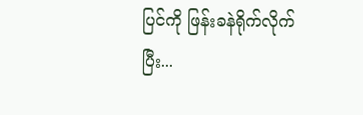ပြင်ကို ဖြန်းခနဲရိုက်လိုက်ပြီး...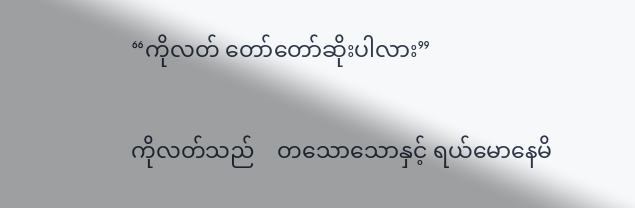“ကိုလတ် တော်တော်ဆိုးပါလား”

ကိုလတ်သည်    တသောသောနှင့် ရယ်မောနေမိ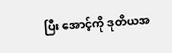ပြီး အောင့်ကို ဒုတိယအ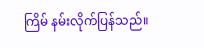ကြိမ် နမ်းလိုက်ပြန်သည်။